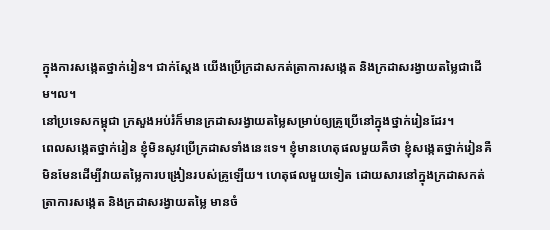ក្នុងការសង្កេតថ្នាក់រៀន។ ជាក់ស្ដែង យើងប្រើក្រដាសកត់ត្រាការសង្កេត និងក្រដាសរង្វាយតម្លៃជាដើម។ល។
នៅប្រទេសកម្ពុជា ក្រសួងអប់រំក៏មានក្រដាសរង្វាយតម្លៃសម្រាប់ឲ្យគ្រូប្រើនៅក្នុងថ្នាក់រៀនដែរ។
ពេលសង្កេតថ្នាក់រៀន ខ្ញុំមិនសូវប្រើក្រដាសទាំងនេះទេ។ ខ្ញុំមានហេតុផលមួយគឺថា ខ្ញុំសង្កេតថ្នាក់រៀនគឺមិនមែនដើម្បីវាយតម្លៃការបង្រៀនរបស់គ្រូឡើយ។ ហេតុផលមួយទៀត ដោយសារនៅក្នុងក្រដាសកត់ត្រាការសង្កេត និងក្រដាសរង្វាយតម្លៃ មានចំ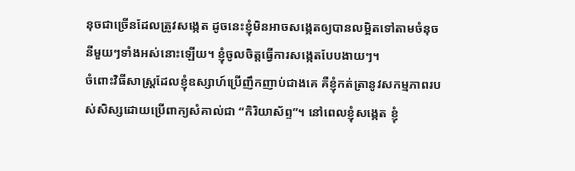នុចជាច្រើនដែលត្រូវសង្កេត ដូចនេះខ្ញុំមិនអាចសង្កេតឲ្យបានលម្អិតទៅតាមចំនុចនីមួយៗទាំងអស់នោះឡើយ។ ខ្ញុំចូលចិត្តធ្វើការសង្កេតបែបងាយៗ។
ចំពោះវិធីសាស្រ្តដែលខ្ញុំឧស្សាហ៍ប្រើញឹកញាប់ជាងគេ គឺខ្ញុំកត់ត្រានូវសកម្មភាពរបស់សិស្សដោយប្រើពាក្យសំគាល់ជា “កិរិយាស័ព្ទ”។ នៅពេលខ្ញុំសង្កេត ខ្ញុំ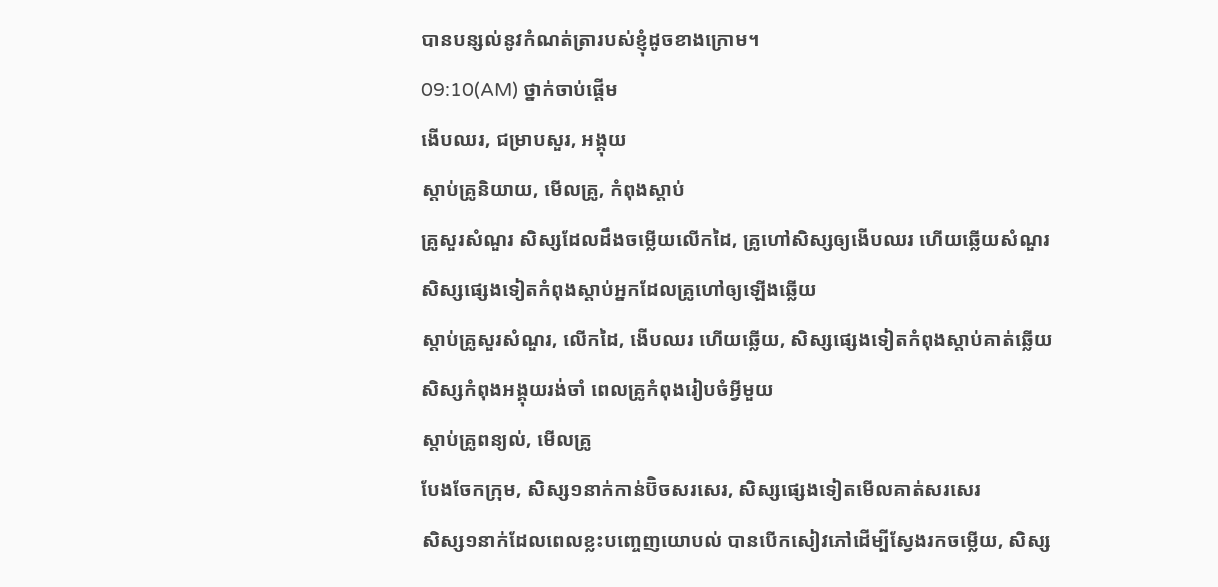បានបន្សល់នូវកំណត់ត្រារបស់ខ្ញុំដូចខាងក្រោម។
09:10(AM) ថ្នាក់ចាប់ផ្ដើម
ងើបឈរ, ជម្រាបសួរ, អង្គុយ
ស្ដាប់គ្រូនិយាយ, មើលគ្រូ, កំពុងស្ដាប់
គ្រូសួរសំណួរ សិស្សដែលដឹងចម្លើយលើកដៃ, គ្រូហៅសិស្សឲ្យងើបឈរ ហើយឆ្លើយសំណួរ
សិស្សផ្សេងទៀតកំពុងស្ដាប់អ្នកដែលគ្រូហៅឲ្យឡើងឆ្លើយ
ស្ដាប់គ្រូសួរសំណួរ, លើកដៃ, ងើបឈរ ហើយឆ្លើយ, សិស្សផ្សេងទៀតកំពុងស្ដាប់គាត់ឆ្លើយ
សិស្សកំពុងអង្គុយរង់ចាំ ពេលគ្រូកំពុងរៀបចំអ្វីមួយ
ស្ដាប់គ្រូពន្យល់, មើលគ្រូ
បែងចែកក្រុម, សិស្ស១នាក់កាន់ប៊ិចសរសេរ, សិស្សផ្សេងទៀតមើលគាត់សរសេរ
សិស្ស១នាក់ដែលពេលខ្លះបញ្ចេញយោបល់ បានបើកសៀវភៅដើម្បីស្វែងរកចម្លើយ, សិស្ស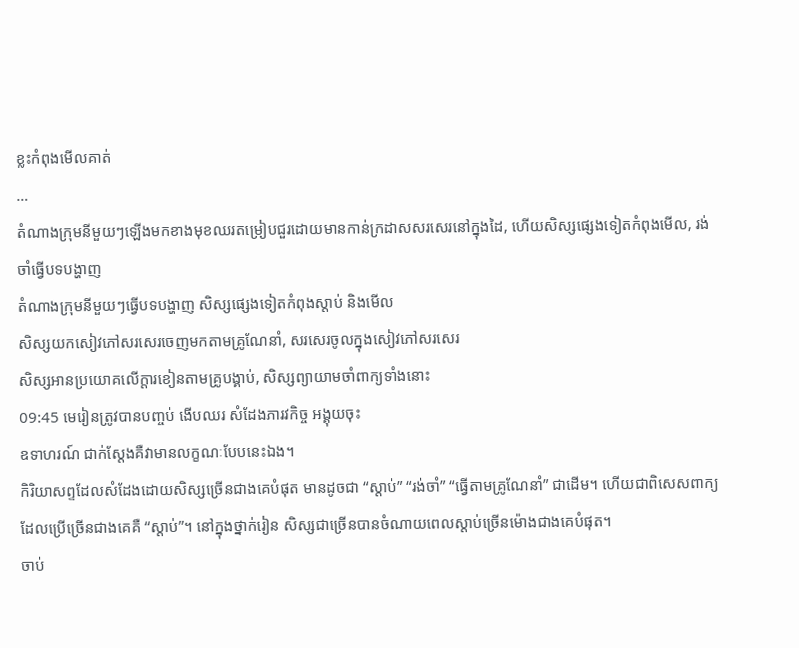ខ្លះកំពុងមើលគាត់
…
តំណាងក្រុមនីមួយៗឡើងមកខាងមុខឈរតម្រៀបជួរដោយមានកាន់ក្រដាសសរសេរនៅក្នុងដៃ, ហើយសិស្សផ្សេងទៀតកំពុងមើល, រង់ចាំធ្វើបទបង្ហាញ
តំណាងក្រុមនីមួយៗធ្វើបទបង្ហាញ សិស្សផ្សេងទៀតកំពុងស្ដាប់ និងមើល
សិស្សយកសៀវភៅសរសេរចេញមកតាមគ្រូណែនាំ, សរសេរចូលក្នុងសៀវភៅសរសេរ
សិស្សអានប្រយោគលើក្តារខៀនតាមគ្រូបង្គាប់, សិស្សព្យាយាមចាំពាក្យទាំងនោះ
09:45 មេរៀនត្រូវបានបញ្ចប់ ងើបឈរ សំដែងភារវកិច្ច អង្គុយចុះ
ឧទាហរណ៍ ជាក់ស្ដែងគឺវាមានលក្ខណៈបែបនេះឯង។
កិរិយាសព្ទដែលសំដែងដោយសិស្សច្រើនជាងគេបំផុត មានដូចជា “ស្ដាប់” “រង់ចាំ” “ធ្វើតាមគ្រូណែនាំ” ជាដើម។ ហើយជាពិសេសពាក្យដែលប្រើច្រើនជាងគេគឺ “ស្ដាប់”។ នៅក្នុងថ្នាក់រៀន សិស្សជាច្រើនបានចំណាយពេលស្ដាប់ច្រើនម៉ោងជាងគេបំផុត។
ចាប់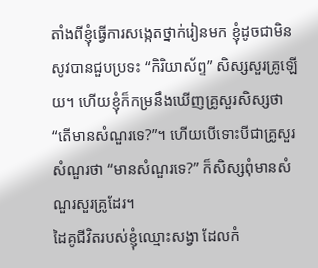តាំងពីខ្ញុំធ្វើការសង្កេតថ្នាក់រៀនមក ខ្ញុំដូចជាមិនសូវបានជួបប្រទះ “កិរិយាស័ព្ទ” សិស្សសួរគ្រូឡើយ។ ហើយខ្ញុំក៏កម្រនឹងឃើញគ្រូសួរសិស្សថា “តើមានសំណួរទេ?”។ ហើយបើទោះបីជាគ្រូសួរសំណួរថា “មានសំណួរទេ?” ក៏សិស្សពុំមានសំណួរសួរគ្រូដែរ។
ដៃគូជីវិតរបស់ខ្ញុំឈ្មោះសង្វា ដែលកំ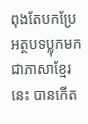ពុងតែបកប្រែអត្ថបទប្លុកមកជាភាសាខ្មែរនេះ បានកើត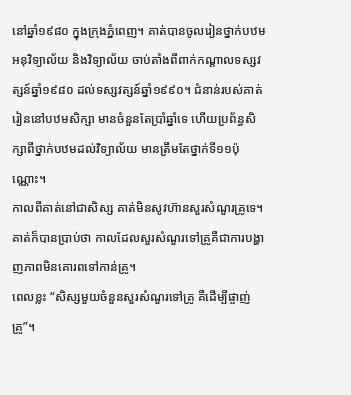នៅឆ្នាំ១៩៨០ ក្នុងក្រុងភ្នំពេញ។ គាត់បានចូលរៀនថ្នាក់បឋម អនុវិទ្យាល័យ និងវិទ្យាល័យ ចាប់តាំងពីពាក់កណ្ដាលទស្សវត្សន៍ឆ្នាំ១៩៨០ ដល់ទស្សវត្សន៍ឆ្នាំ១៩៩០។ ជំនាន់របស់គាត់ រៀននៅបឋមសិក្សា មានចំនួនតែប្រាំឆ្នាំទេ ហើយប្រព័ន្ធសិក្សាពីថ្នាក់បឋមដល់វិទ្យាល័យ មានត្រឹមតែថ្នាក់ទី១១ប៉ុណ្ណោះ។
កាលពីគាត់នៅជាសិស្ស គាត់មិនសូវហ៊ានសួរសំណួរគ្រូទេ។ គាត់ក៏បានប្រាប់ថា កាលដែលសួរសំណួរទៅគ្រូគឺជាការបង្ហាញភាពមិនគោរពទៅកាន់គ្រូ។
ពេលខ្លះ “សិស្សមួយចំនួនសួរសំណួរទៅគ្រូ គឺដើម្បីផ្ចាញ់គ្រូ”។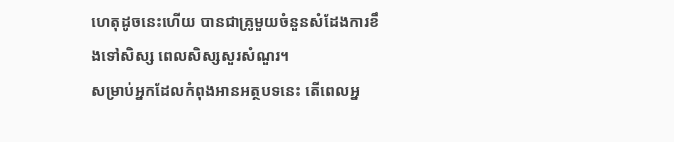ហេតុដូចនេះហើយ បានជាគ្រូមួយចំនួនសំដែងការខឹងទៅសិស្ស ពេលសិស្សសួរសំណួរ។
សម្រាប់អ្នកដែលកំពុងអានអត្ថបទនេះ តើពេលអ្ន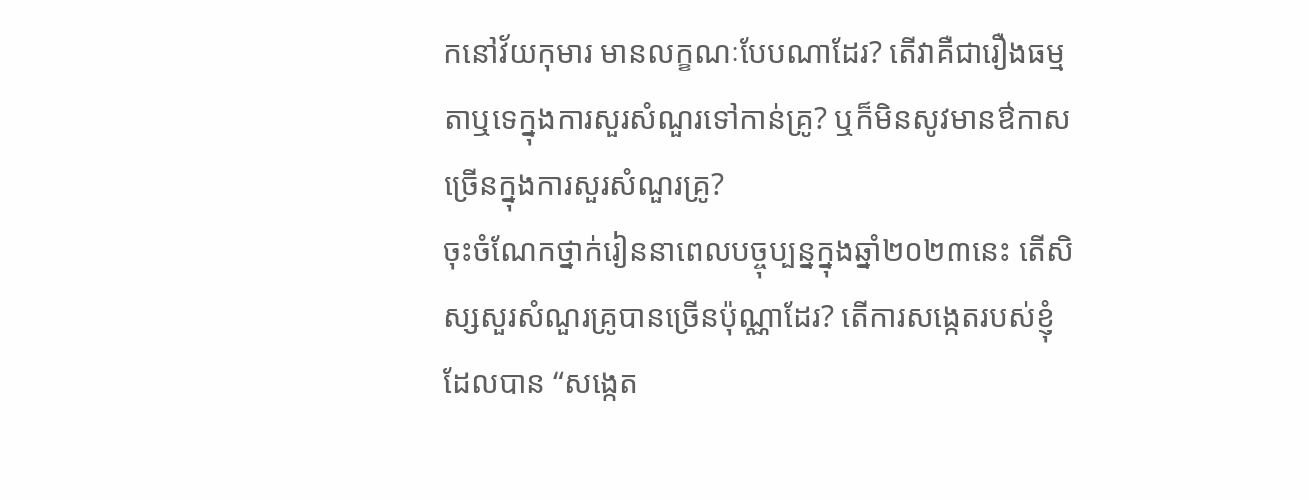កនៅវ័យកុមារ មានលក្ខណៈបែបណាដែរ? តើវាគឺជារឿងធម្មតាឬទេក្នុងការសួរសំណួរទៅកាន់គ្រូ? ឬក៏មិនសូវមានឳកាសច្រើនក្នុងការសួរសំណួរគ្រូ?
ចុះចំណែកថ្នាក់រៀននាពេលបច្ចុប្បន្នក្នុងឆ្នាំ២០២៣នេះ តើសិស្សសួរសំណួរគ្រូបានច្រើនប៉ុណ្ណាដែរ? តើការសង្កេតរបស់ខ្ញុំ ដែលបាន “សង្កេត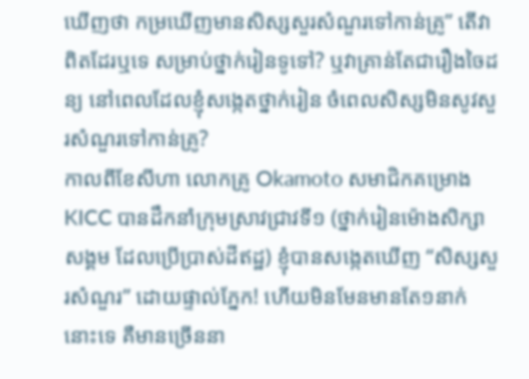ឃើញថា កម្រឃើញមានសិស្សសួរសំណួរទៅកាន់គ្រូ” តើវាពិតដែរឬទេ សម្រាប់ថ្នាក់រៀនទូទៅ? ឬវាគ្រាន់តែជារឿងចៃដន្យ នៅពេលដែលខ្ញុំសង្កេតថ្នាក់រៀន ចំពេលសិស្សមិនសូវសួរសំណួរទៅកាន់គ្រូ?
កាលពីខែសីហា លោកគ្រូ Okamoto សមាជិកគម្រោង KICC បានដឹកនាំក្រុមស្រាវជ្រាវទី១ (ថ្នាក់រៀនម៉ោងសិក្សាសង្គម ដែលប្រើប្រាស់ដីឥដ្ឋ) ខ្ញុំបានសង្កេតឃើញ “សិស្សសួរសំណួរ” ដោយផ្ទាល់ភ្នែក! ហើយមិនមែនមានតែ១នាក់នោះទេ គឺមានច្រើននា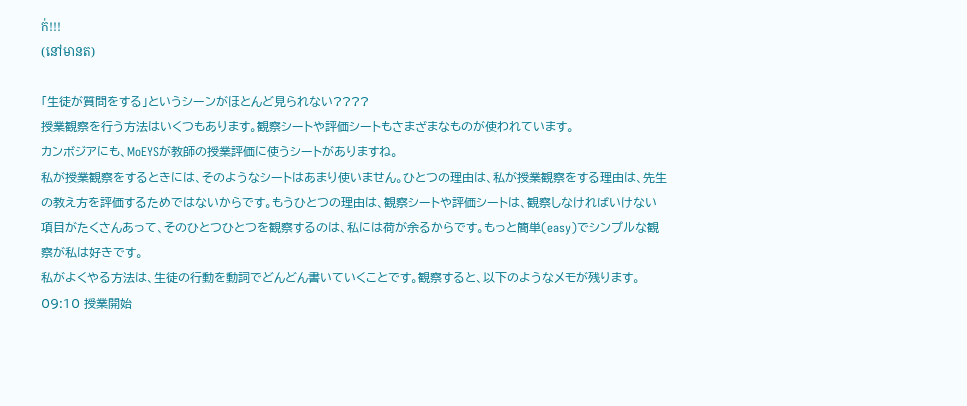ក់!!!
(នៅមានត)

「生徒が質問をする」というシーンがほとんど見られない????
授業観察を行う方法はいくつもあります。観察シートや評価シートもさまざまなものが使われています。
カンボジアにも、MoEYSが教師の授業評価に使うシートがありますね。
私が授業観察をするときには、そのようなシートはあまり使いません。ひとつの理由は、私が授業観察をする理由は、先生の教え方を評価するためではないからです。もうひとつの理由は、観察シートや評価シートは、観察しなければいけない項目がたくさんあって、そのひとつひとつを観察するのは、私には荷が余るからです。もっと簡単(easy)でシンプルな観察が私は好きです。
私がよくやる方法は、生徒の行動を動詞でどんどん書いていくことです。観察すると、以下のようなメモが残ります。
09:10 授業開始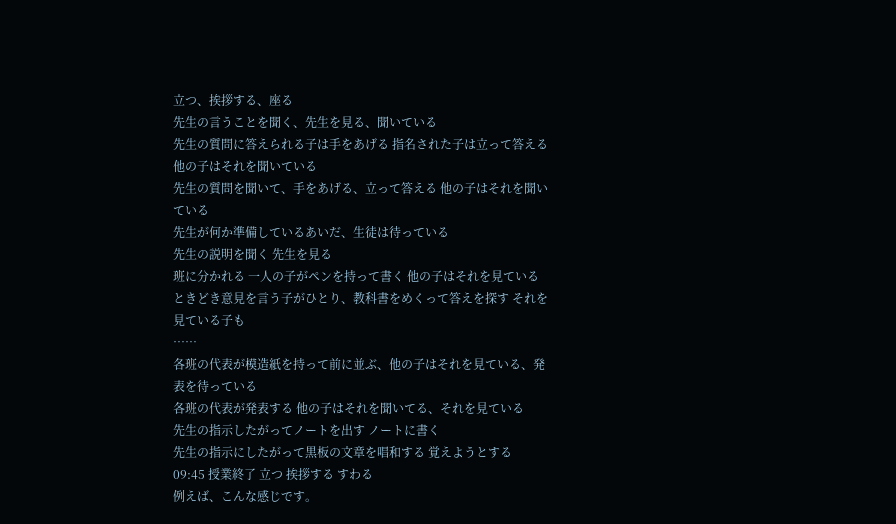立つ、挨拶する、座る
先生の言うことを聞く、先生を見る、聞いている
先生の質問に答えられる子は手をあげる 指名された子は立って答える
他の子はそれを聞いている
先生の質問を聞いて、手をあげる、立って答える 他の子はそれを聞いている
先生が何か準備しているあいだ、生徒は待っている
先生の説明を聞く 先生を見る
班に分かれる 一人の子がペンを持って書く 他の子はそれを見ている
ときどき意見を言う子がひとり、教科書をめくって答えを探す それを見ている子も
……
各班の代表が模造紙を持って前に並ぶ、他の子はそれを見ている、発表を待っている
各班の代表が発表する 他の子はそれを聞いてる、それを見ている
先生の指示したがってノートを出す ノートに書く
先生の指示にしたがって黒板の文章を唱和する 覚えようとする
09:45 授業終了 立つ 挨拶する すわる
例えば、こんな感じです。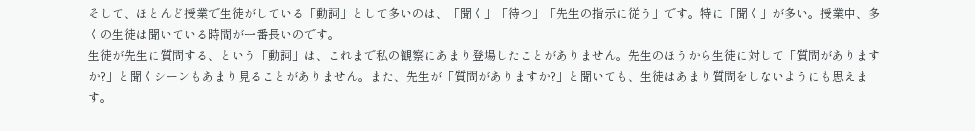そして、ほとんど授業で生徒がしている「動詞」として多いのは、「聞く」「待つ」「先生の指示に従う」です。特に「聞く」が多い。授業中、多くの生徒は聞いている時間が一番長いのです。
生徒が先生に質問する、という「動詞」は、これまで私の観察にあまり登場したことがありません。先生のほうから生徒に対して「質問がありますか?」と聞くシーンもあまり見ることがありません。また、先生が「質問がありますか?」と聞いても、生徒はあまり質問をしないようにも思えます。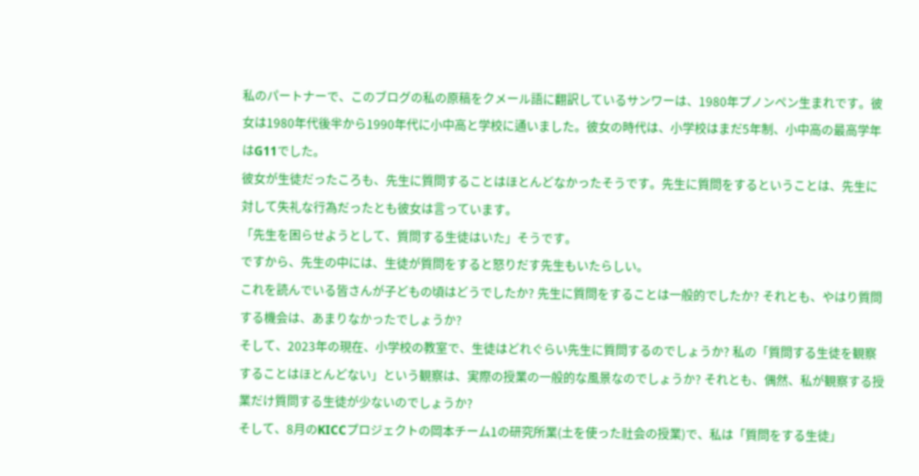私のパートナーで、このブログの私の原稿をクメール語に翻訳しているサンワーは、1980年プノンペン生まれです。彼女は1980年代後半から1990年代に小中高と学校に通いました。彼女の時代は、小学校はまだ5年制、小中高の最高学年はG11でした。
彼女が生徒だったころも、先生に質問することはほとんどなかったそうです。先生に質問をするということは、先生に対して失礼な行為だったとも彼女は言っています。
「先生を困らせようとして、質問する生徒はいた」そうです。
ですから、先生の中には、生徒が質問をすると怒りだす先生もいたらしい。
これを読んでいる皆さんが子どもの頃はどうでしたか? 先生に質問をすることは一般的でしたか? それとも、やはり質問する機会は、あまりなかったでしょうか?
そして、2023年の現在、小学校の教室で、生徒はどれぐらい先生に質問するのでしょうか? 私の「質問する生徒を観察することはほとんどない」という観察は、実際の授業の一般的な風景なのでしょうか? それとも、偶然、私が観察する授業だけ質問する生徒が少ないのでしょうか?
そして、8月のKICCプロジェクトの岡本チーム1の研究所業(土を使った社会の授業)で、私は「質問をする生徒」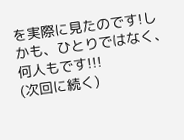を実際に見たのです!しかも、ひとりではなく、何人もです!!!
(次回に続く)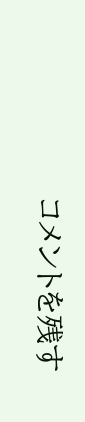コメントを残す